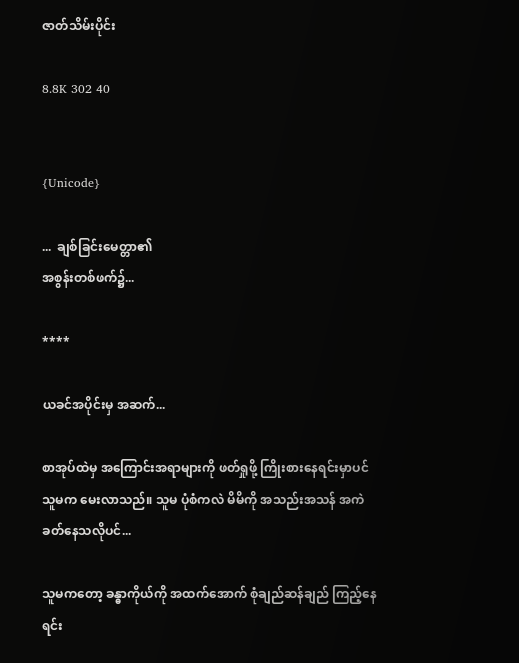ဇာတ်သိမ်းပိုင်း

8.8K 302 40


{Unicode}

...  ချစ်ခြင်းမေတ္တာ၏
အစွန်းတစ်ဖက်၌...

****

ယခင်အပိုင်းမှ အဆက်...

စာအုပ်ထဲမှ အကြောင်းအရာများကို ဖတ်ရှုဖို့ ကြိုးစားနေရင်းမှာပင် သူမက မေးလာသည်။ သူမ ပုံစံကလဲ မိမိကို အသည်းအသန် အကဲခတ်နေသလိုပင်...

သူမကတော့ ခန္ဓာကိုယ်ကို အထက်အောက် စုံချည်ဆန်ချည် ကြည့်နေရင်း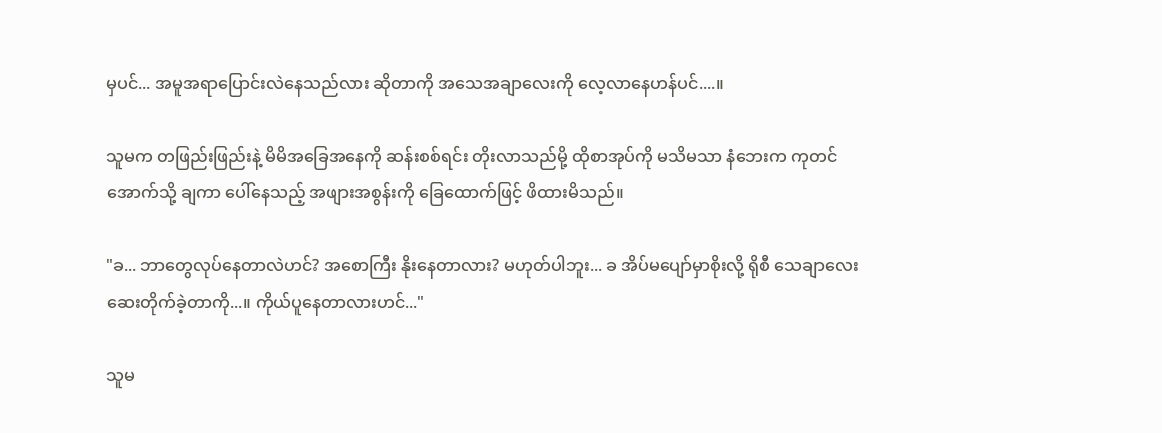မှပင်... အမူအရာပြောင်းလဲနေသည်လား ဆိုတာကို အသေအချာလေးကို လေ့လာနေဟန်ပင်....။

သူမက တဖြည်းဖြည်းနဲ့ မိမိအခြေအနေကို ဆန်းစစ်ရင်း တိုးလာသည်မို့ ထိုစာအုပ်ကို မသိမသာ နံဘေးက ကုတင်အောက်သို့ ချကာ ပေါ်နေသည့် အဖျားအစွန်းကို ခြေထောက်ဖြင့် ဖိထားမိသည်။

"ခ... ဘာတွေလုပ်နေတာလဲဟင်? အစောကြီး နိုးနေတာလား? မဟုတ်ပါဘူး... ခ အိပ်မပျော်မှာစိုးလို့ ရိုစီ သေချာလေး ဆေးတိုက်ခဲ့တာကို...။ ကိုယ်ပူနေတာလားဟင်..."

သူမ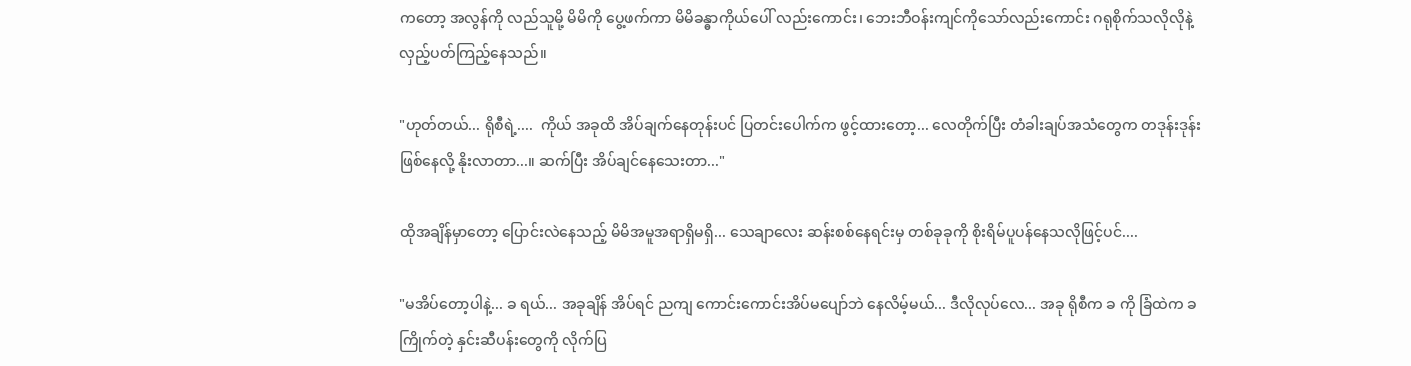ကတော့ အလွန်ကို လည်သူမို့ မိမိကို ပွေ့ဖက်ကာ မိမိခန္ဓာကိုယ်ပေါ် လည်းကောင်း၊ ဘေးဘီဝန်းကျင်ကိုသော်လည်းကောင်း ဂရုစိုက်သလိုလိုနဲ့ လှည့်ပတ်ကြည့်နေသည်။

"ဟုတ်တယ်... ရိုစီရဲ့....  ကိုယ် အခုထိ အိပ်ချက်နေတုန်းပင် ပြတင်းပေါက်က ဖွင့်ထားတော့... လေတိုက်ပြီး တံခါးချပ်အသံတွေက တဒုန်းဒုန်း ဖြစ်နေလို့ နိုးလာတာ...။ ဆက်ပြီး အိပ်ချင်နေသေးတာ..."

ထိုအချိန်မှာတော့ ပြောင်းလဲနေသည့် မိမိအမူအရာရှိမရှိ... သေချာလေး ဆန်းစစ်နေရင်းမှ တစ်ခုခုကို စိုးရိမ်ပူပန်နေသလိုဖြင့်ပင်....

"မအိပ်တော့ပါနဲ့... ခ ရယ်... အခုချိန် အိပ်ရင် ညကျ ကောင်းကောင်းအိပ်မပျော်ဘဲ နေလိမ့်မယ်... ဒီလိုလုပ်လေ... အခု ရိုစီက ခ ကို ခြံထဲက ခ ကြိုက်တဲ့ နှင်းဆီပန်းတွေကို လိုက်ပြ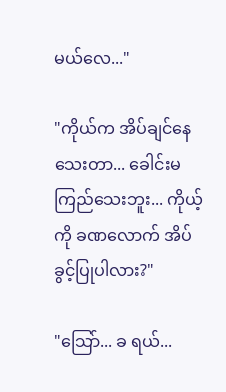မယ်လေ..."

"ကိုယ်က အိပ်ချင်နေသေးတာ... ခေါင်းမကြည်သေးဘူး... ကိုယ့်ကို ခဏလောက် အိပ်ခွင့်ပြုပါလား?"

"သြော်... ခ ရယ်...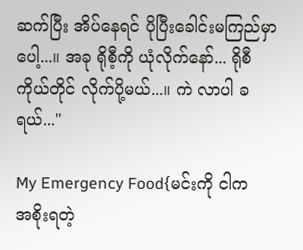ဆက်ပြီး အိပ်နေရင် ပိုပြီးခေါင်းမကြည်မှာပေါ့...။ အခု ရိုစီ့ကို ယုံလိုက်နော်... ရိုစီကိုယ်တိုင် လိုက်ပို့မယ်...။ ကဲ လာပါ ခ ရယ်..."

My Emergency Food{မင်းကို ငါက  အစိုးရတဲ့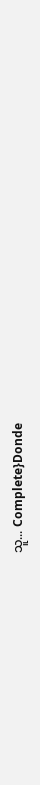သူ... Complete}Donde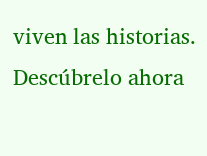viven las historias. Descúbrelo ahora